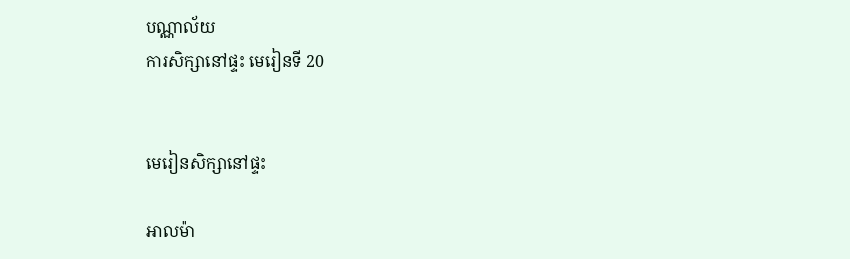បណ្ណាល័យ
ការសិក្សានៅផ្ទះ មេរៀនទី 20


មេរៀនសិក្សានៅផ្ទះ

អាលម៉ា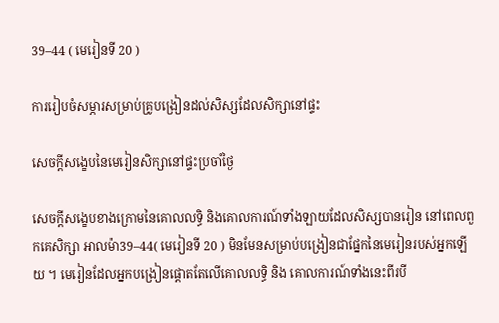39–44 ( មេរៀនទី 20 )

ការរៀបចំសម្ភារសម្រាប់គ្រូបង្រៀនដល់សិស្សដែលសិក្សានៅផ្ទះ

សេចក្ដីសង្ខេបនៃមេរៀនសិក្សានៅផ្ទះប្រចាំថ្ងៃ

សេចក្ដីសង្ខេបខាងក្រោមនៃគោលលទ្ធិ និងគោលការណ៍ទាំងឡាយដែលសិស្សបានរៀន នៅពេលពួកគេសិក្សា អាលម៉ា39–44( មេរៀនទី 20 ) មិនមែនសម្រាប់បង្រៀនជាផ្នែកនៃមេរៀនរបស់អ្នកឡើយ ។ មេរៀនដែលអ្នកបង្រៀនផ្ដោតតែលើគោលលទ្ធិ និង គោលការណ៍ទាំងនេះពីរបី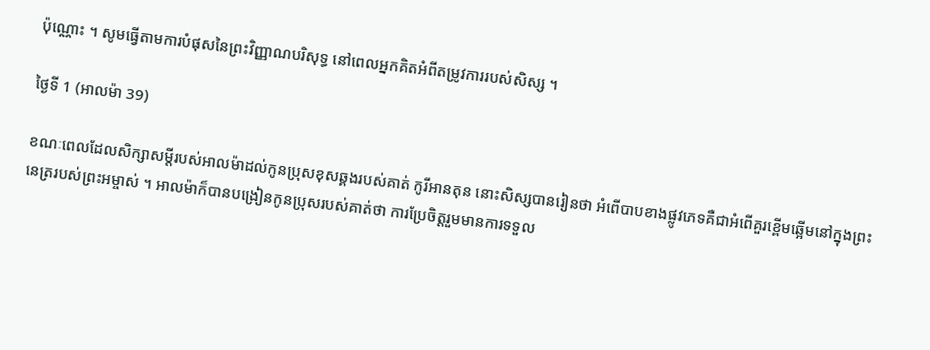ប៉ុណ្ណោះ ។ សូមធ្វើតាមការបំផុសនៃព្រះវិញ្ញាណបរិសុទ្ធ នៅពេលអ្នកគិតអំពីតម្រូវការរបស់សិស្ស ។

ថ្ងៃទី 1 (អាលម៉ា 39)

ខណៈពេលដែលសិក្សាសម្ដីរបស់អាលម៉ាដល់កូនប្រុសខុសឆ្គងរបស់គាត់ កូរីអានតុន នោះសិស្សបានរៀនថា អំពើបាបខាងផ្លូវភេទគឺជាអំពើគួរខ្ពើមឆ្អើមនៅក្នុងព្រះនេត្ររបស់ព្រះអម្ចាស់ ។ អាលម៉ាក៏បានបង្រៀនកូនប្រុសរបស់គាត់ថា ការប្រែចិត្តរួមមានការទទួល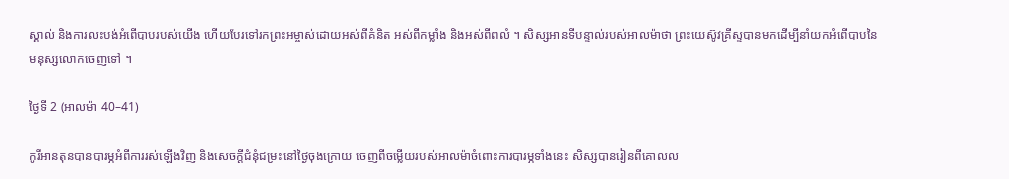ស្គាល់ និងការលះបង់អំពើបាបរបស់យើង ហើយបែរទៅរកព្រះអម្ចាស់ដោយអស់ពីគំនិត អស់ពីកម្លាំង និងអស់ពីពលំ ។ សិស្សអានទីបន្ទាល់របស់អាលម៉ាថា ព្រះយេស៊ូវគ្រីស្ទបានមកដើម្បីនាំយកអំពើបាបនៃមនុស្សលោកចេញទៅ ។

ថ្ងៃទី 2 (អាលម៉ា 40–41)

កូរីអានតុនបានបារម្ភអំពីការរស់ឡើងវិញ និងសេចក្ដីជំនុំជម្រះនៅថ្ងៃចុងក្រោយ ចេញពីចម្លើយរបស់អាលម៉ាចំពោះការបារម្ភទាំងនេះ សិស្សបានរៀនពីគោលល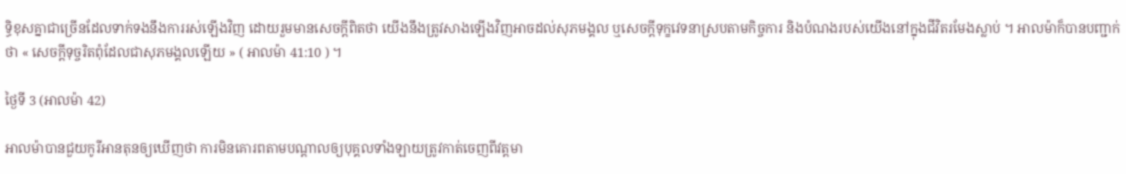ទ្ធិខុសគ្នាជាច្រើនដែលទាក់ទងនឹងការរស់ឡើងវិញ ដោយរួមមានសេចក្ដីពិតថា យើងនឹងត្រូវសាងឡើងវិញអាចដល់សុភមង្គល ឬសេចក្ដីទុក្ខវេទនាស្របតាមកិច្ចការ និងបំណងរបស់យើងនៅក្នុងជីវិតរមែងស្លាប់ ។ អាលម៉ាក៏បានបញ្ជាក់ថា « សេចក្ដីទុច្ចរិតពុំដែលជាសុភមង្គលឡើយ » ( អាលម៉ា 41:10 ) ។

ថ្ងៃទី 3 (អាលម៉ា 42)

អាលម៉ាបានជួយកូរីអានតុនឲ្យឃើញថា ការមិនគោរពតាមបណ្ដាលឲ្យបុគ្គលទាំងឡាយត្រូវកាត់ចេញពីវត្តមា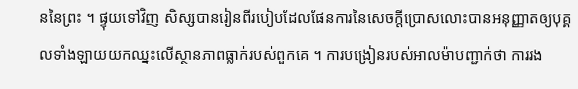ននៃព្រះ ។ ផ្ទុយទៅវិញ សិស្សបានរៀនពីរបៀបដែលផែនការនៃសេចក្ដីប្រោសលោះបានអនុញ្ញាតឲ្យបុគ្គលទាំងឡាយយកឈ្នះលើស្ថានភាពធ្លាក់របស់ពួកគេ ។ ការបង្រៀនរបស់អាលម៉ាបញ្ជាក់ថា ការរង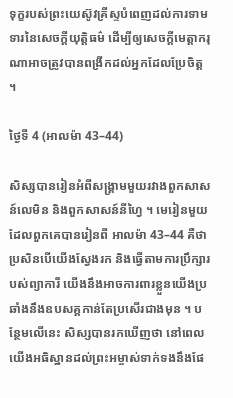ទុក្ខរបស់ព្រះយេស៊ូវគ្រីស្ទបំពេញដល់ការទាមទារនៃសេចក្ដីយុត្តិធម៌ ដើម្បីឲ្យសេចក្ដីមេត្តាករុណាអាចត្រូវបានពង្រីកដល់អ្នកដែលប្រែចិត្ត ។

ថ្ងៃទី 4 (អាលម៉ា 43–44)

សិស្សបានរៀនអំពីសង្គ្រាមមួយរវាងពួកសាសន៍លេមិន និងពួកសាសន៍នីហ្វៃ ។ មេរៀនមួយដែលពួកគេបានរៀនពី អាលម៉ា 43–44 គឺថាប្រសិនបើយើងស្វែងរក និងធ្វើតាមការប្រឹក្សារបស់ព្យាការី យើងនឹងអាចការពារខ្លួនយើងប្រឆាំងនឹងឧបសគ្គកាន់តែប្រសើរជាងមុន ។ បន្ថែមលើនេះ សិស្សបានរកឃើញថា នៅពេលយើងអធិស្ឋានដល់ព្រះអម្ចាស់ទាក់ទងនឹងផែ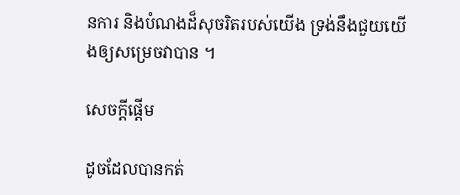នការ និងបំណងដ៏សុចរិតរបស់យើង ទ្រង់នឹងជួយយើងឲ្យសម្រេចវាបាន ។

សេចក្តីផ្ដើម

ដូចដែលបានកត់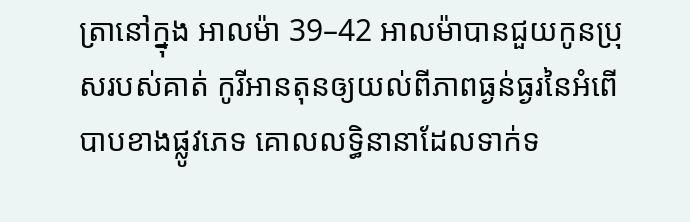ត្រានៅក្នុង អាលម៉ា 39–42 អាលម៉ាបានជួយកូនប្រុសរបស់គាត់ កូរីអានតុនឲ្យយល់ពីភាពធ្ងន់ធ្ងរនៃអំពើបាបខាងផ្លូវភេទ គោលលទ្ធិនានាដែលទាក់ទ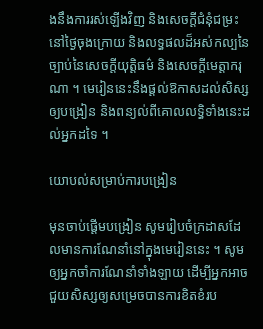ងនឹងការរស់ឡើងវិញ និងសេចក្ដីជំនុំជម្រះនៅថ្ងៃចុងក្រោយ និងលទ្ធផលដ៏អស់កល្បនៃច្បាប់នៃសេចក្ដីយុត្តិធម៌ និងសេចក្ដីមេត្តាករុណា ។ មេរៀននេះនឹងផ្ដល់ឱកាសដល់សិស្សឲ្យបង្រៀន និងពន្យល់ពីគោលលទ្ធិទាំងនេះដល់អ្នកដទៃ ។

យោបល់សម្រាប់ការបង្រៀន

មុនចាប់ផ្ដើមបង្រៀន សូមរៀបចំក្រដាសដែលមានការណែនាំនៅក្នុងមេរៀននេះ ។ សូមឲ្យអ្នកចាំការណែនាំទាំងឡាយ ដើម្បីអ្នកអាចជួយសិស្សឲ្យសម្រេចបានការខិតខំរប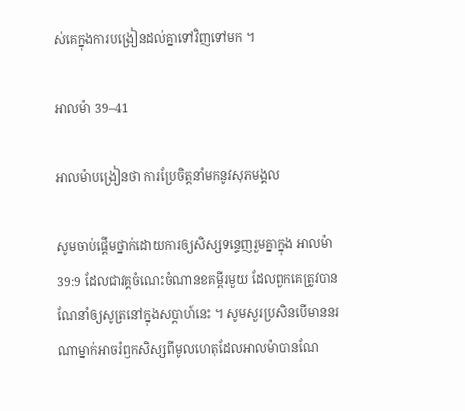ស់គេក្នុងការបង្រៀនដល់គ្នាទៅវិញទៅមក ។

អាលម៉ា 39–41

អាលម៉ាបង្រៀនថា ការប្រែចិត្តនាំមកនូវសុភមង្គល

សូមចាប់ផ្ដើមថ្នាក់ដោយការឲ្យសិស្សទន្ទេញរួមគ្នាក្នុង អាលម៉ា 39:9 ដែលជាវគ្គចំណេះចំណានខគម្ពីរមួយ ដែលពួកគេត្រូវបានណែនាំឲ្យសូត្រនៅក្នុងសប្ដាហ៍នេះ ។ សូមសួរប្រសិនបើមាននរណាម្នាក់អាចរំឭកសិស្សពីមូលហេតុដែលអាលម៉ាបានណែ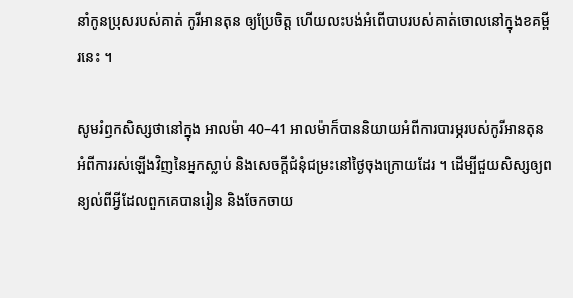នាំកូនប្រុសរបស់គាត់ កូរីអានតុន ឲ្យប្រែចិត្ត ហើយលះបង់អំពើបាបរបស់គាត់ចោលនៅក្នុងខគម្ពីរនេះ ។

សូមរំឭកសិស្សថានៅក្នុង អាលម៉ា 40–41 អាលម៉ាក៏បាននិយាយអំពីការបារម្ភរបស់កូរីអានតុនអំពីការរស់ឡើងវិញនៃអ្នកស្លាប់ និងសេចក្ដីជំនុំជម្រះនៅថ្ងៃចុងក្រោយដែរ ។ ដើម្បីជួយសិស្សឲ្យពន្យល់ពីអ្វីដែលពួកគេបានរៀន និងចែកចាយ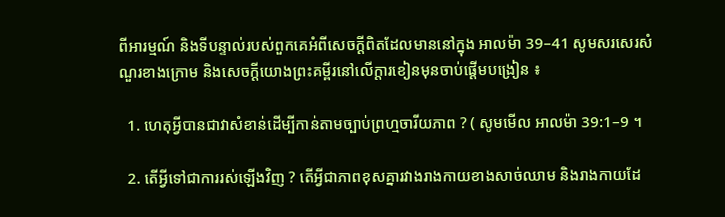ពីអារម្មណ៍ និងទីបន្ទាល់របស់ពួកគេអំពីសេចក្ដីពិតដែលមាននៅក្នុង អាលម៉ា 39–41 សូមសរសេរសំណួរខាងក្រោម និងសេចក្ដីយោងព្រះគម្ពីរនៅលើក្ដារខៀនមុនចាប់ផ្ដើមបង្រៀន ៖

  1. ហេតុអ្វីបានជាវាសំខាន់ដើម្បីកាន់តាមច្បាប់ព្រហ្មចារីយភាព ? ( សូមមើល អាលម៉ា 39:1–9 ។

  2. តើអ្វីទៅជាការរស់ឡើងវិញ ? តើអ្វីជាភាពខុសគ្នារវាងរាងកាយខាងសាច់ឈាម និងរាងកាយដែ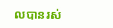លបានរស់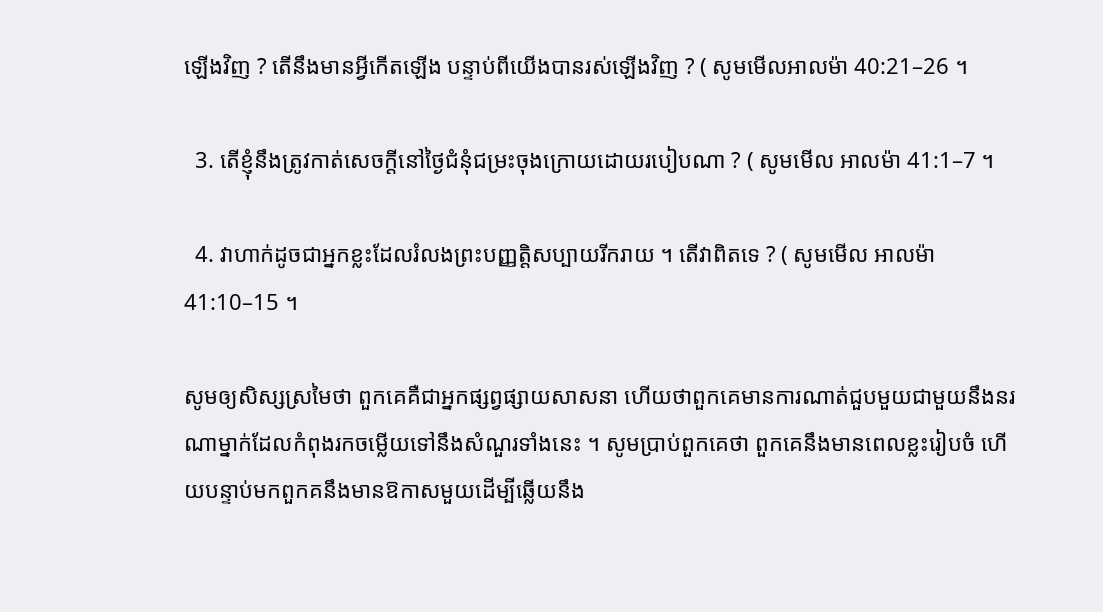ឡើងវិញ ? តើនឹងមានអ្វីកើតឡើង បន្ទាប់ពីយើងបានរស់ឡើងវិញ ? ( សូមមើលអាលម៉ា 40:21–26 ។

  3. តើខ្ញុំនឹងត្រូវកាត់សេចក្ដីនៅថ្ងៃជំនុំជម្រះចុងក្រោយដោយរបៀបណា ? ( សូមមើល អាលម៉ា 41:1–7 ។

  4. វាហាក់ដូចជាអ្នកខ្លះដែលរំលងព្រះបញ្ញត្តិសប្បាយរីករាយ ។ តើវាពិតទេ ? ( សូមមើល អាលម៉ា 41:10–15 ។

សូមឲ្យសិស្សស្រមៃថា ពួកគេគឺជាអ្នកផ្សព្វផ្សាយសាសនា ហើយថាពួកគេមានការណាត់ជួបមួយជាមួយនឹងនរណាម្នាក់ដែលកំពុងរកចម្លើយទៅនឹងសំណួរទាំងនេះ ។ សូមប្រាប់ពួកគេថា ពួកគេនឹងមានពេលខ្លះរៀបចំ ហើយបន្ទាប់មកពួកគនឹងមានឱកាសមួយដើម្បីឆ្លើយនឹង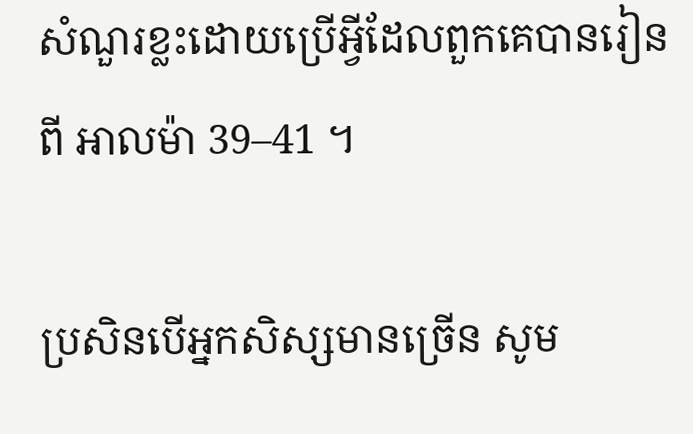សំណួរខ្លះដោយប្រើអ្វីដែលពួកគេបានរៀនពី អាលម៉ា 39–41 ។

ប្រសិនបើអ្នកសិស្សមានច្រើន សូម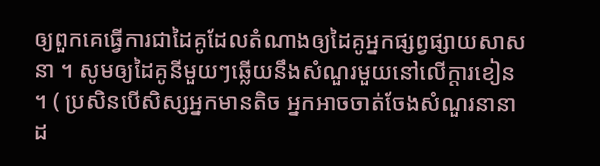ឲ្យពួកគេធ្វើការជាដៃគូដែលតំណាងឲ្យដៃគូអ្នកផ្សព្វផ្សាយសាសនា ។ សូមឲ្យដៃគូនីមួយៗឆ្លើយនឹងសំណួរមួយនៅលើក្ដារខៀន ។ ( ប្រសិនបើសិស្សអ្នកមានតិច អ្នកអាចចាត់ចែងសំណួរនានាដ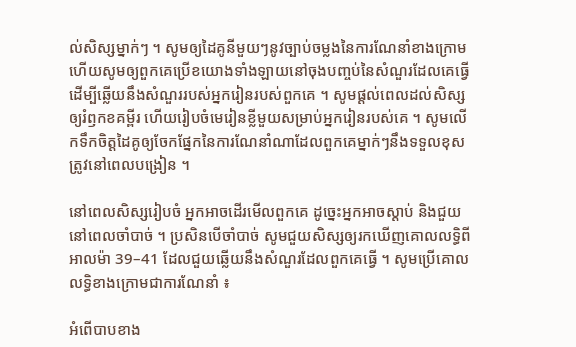ល់សិស្សម្នាក់ៗ ។ សូមឲ្យដៃគូនីមួយៗនូវច្បាប់ចម្លងនៃការណែនាំខាងក្រោម ហើយសូមឲ្យពួកគេប្រើខយោងទាំងឡាយនៅចុងបញ្ចប់នៃសំណួរដែលគេធ្វើ ដើម្បីឆ្លើយនឹងសំណួររបស់អ្នករៀនរបស់ពួកគេ ។ សូមផ្ដល់ពេលដល់សិស្សឲ្យរំឭកខគម្ពីរ ហើយរៀបចំមេរៀនខ្លីមួយសម្រាប់អ្នករៀនរបស់គេ ។ សូមលើកទឹកចិត្តដៃគូឲ្យចែកផ្នែកនៃការណែនាំណាដែលពួកគេម្នាក់ៗនឹងទទួលខុសត្រូវនៅពេលបង្រៀន ។

នៅពេលសិស្សរៀបចំ អ្នកអាចដើរមើលពួកគេ ដូច្នេះអ្នកអាចស្ដាប់ និងជួយនៅពេលចាំបាច់ ។ ប្រសិនបើចាំបាច់ សូមជួយសិស្សឲ្យរកឃើញគោលលទ្ធិពី អាលម៉ា 39–41 ដែលជួយឆ្លើយនឹងសំណួរដែលពួកគេធ្វើ ។ សូមប្រើគោលលទ្ធិខាងក្រោមជាការណែនាំ ៖

អំពើបាបខាង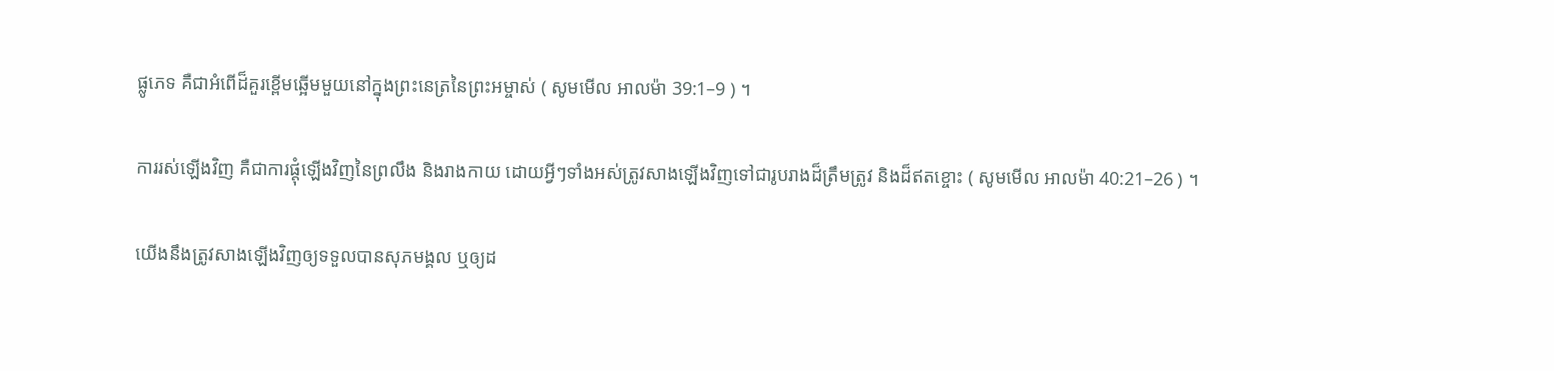ផ្លូភេទ គឺជាអំពើដ៏គួរខ្ពើមឆ្អើមមួយនៅក្នុងព្រះនេត្រនៃព្រះអម្ចាស់ ( សូមមើល អាលម៉ា 39:1–9 ) ។

ការរស់ឡើងវិញ គឺជាការផ្ដុំឡើងវិញនៃព្រលឹង និងរាងកាយ ដោយអ្វីៗទាំងអស់ត្រូវសាងឡើងវិញទៅជារូបរាងដ៏ត្រឹមត្រូវ និងដ៏ឥតខ្ចោះ ( សូមមើល អាលម៉ា 40:21–26 ) ។

យើងនឹងត្រូវសាងឡើងវិញឲ្យទទួលបានសុភមង្គល ឬឲ្យដ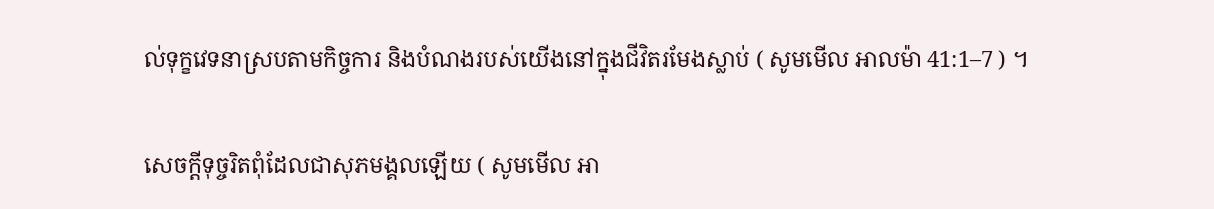ល់ទុក្ខវេទនាស្របតាមកិច្ចការ និងបំណងរបស់យើងនៅក្នុងជីវិតរមែងស្លាប់ ( សូមមើល អាលម៉ា 41:1–7 ) ។

សេចក្ដីទុច្ចរិតពុំដែលជាសុភមង្គលឡើយ ( សូមមើល អា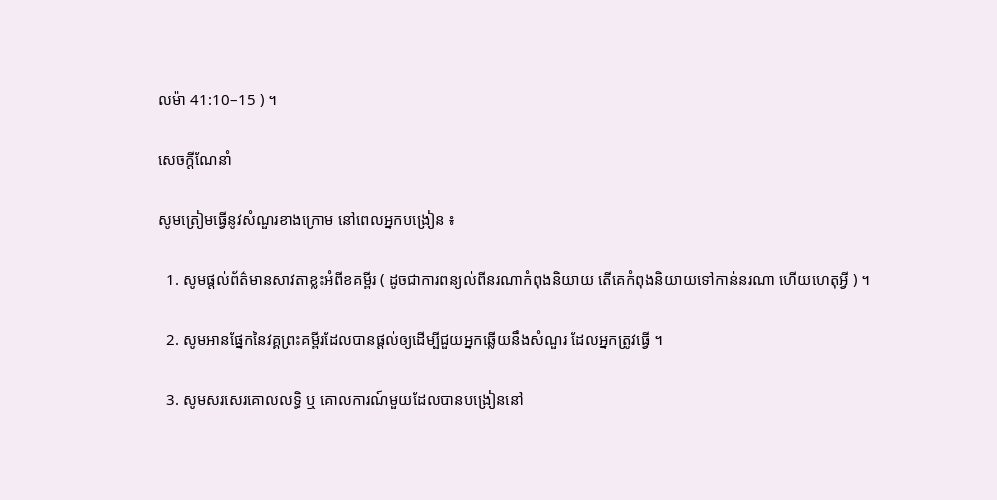លម៉ា 41:10–15 ) ។

សេចក្តីណែនាំ

សូមត្រៀមធ្វើនូវសំណួរខាងក្រោម នៅពេលអ្នកបង្រៀន ៖

  1. សូមផ្ដល់ព័ត៌មានសាវតាខ្លះអំពីខគម្ពីរ ( ដូចជាការពន្យល់ពីនរណាកំពុងនិយាយ តើគេកំពុងនិយាយទៅកាន់នរណា ហើយហេតុអ្វី ) ។

  2. សូមអានផ្នែកនៃវគ្គព្រះគម្ពីរដែលបានផ្ដល់ឲ្យដើម្បីជួយអ្នកឆ្លើយនឹងសំណួរ ដែលអ្នកត្រូវធ្វើ ។

  3. សូមសរសេរគោលលទ្ធិ ឬ គោលការណ៍មួយដែលបានបង្រៀននៅ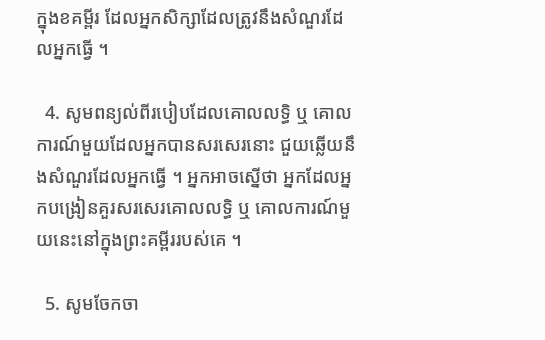ក្នុងខគម្ពីរ ដែលអ្នកសិក្សាដែលត្រូវនឹងសំណួរដែលអ្នកធ្វើ ។

  4. សូមពន្យល់ពីរបៀបដែលគោលលទ្ធិ ឬ គោលការណ៍មួយដែលអ្នកបានសរសេរនោះ ជួយឆ្លើយនឹងសំណួរដែលអ្នកធ្វើ ។ អ្នកអាចស្នើថា អ្នកដែលអ្នកបង្រៀនគួរសរសេរគោលលទ្ធិ ឬ គោលការណ៍មួយនេះនៅក្នុងព្រះគម្ពីររបស់គេ ។

  5. សូមចែកចា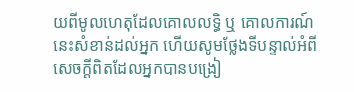យពីមូលហេតុដែលគោលលទ្ធិ ឬ គោលការណ៍នេះសំខាន់ដល់អ្នក ហើយសូមថ្លែងទីបន្ទាល់អំពីសេចក្ដីពិតដែលអ្នកបានបង្រៀ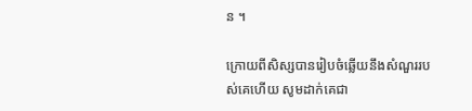ន ។

ក្រោយពីសិស្សបានរៀបចំឆ្លើយនឹងសំណួររបស់គេហើយ សូមដាក់គេជា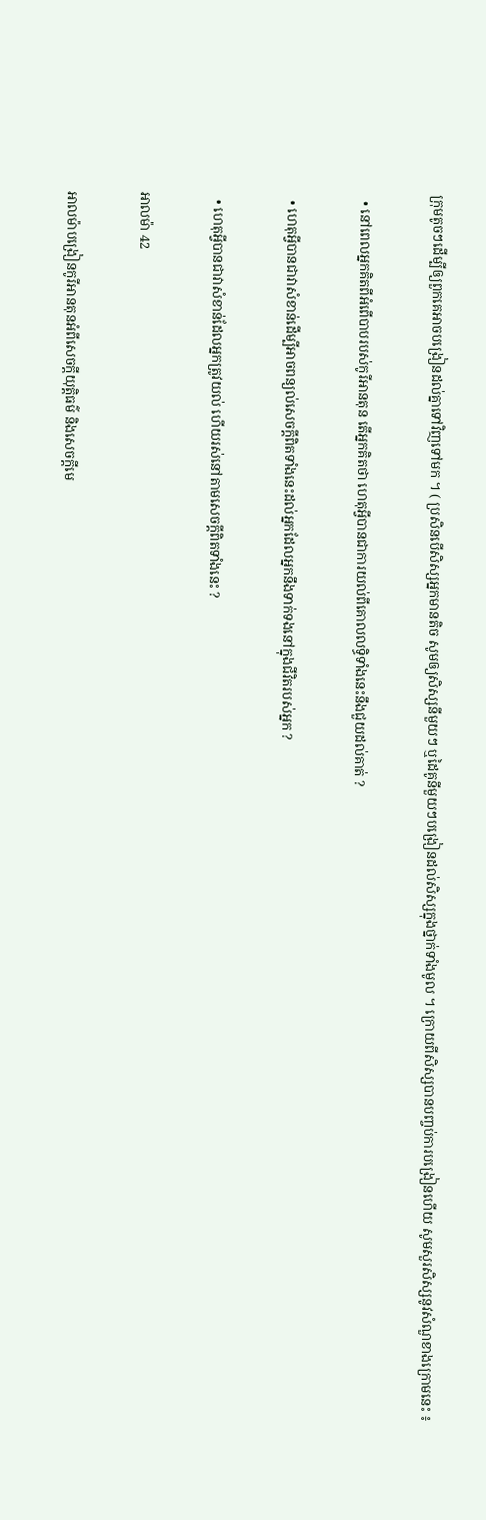ក្រុមតូចៗដើម្បីឲ្យពួកគេអាចបង្រៀនដល់គ្នាទៅវិញទៅមក ។ ( ប្រសិនបើសិស្សអ្នកមានតិច សូមឲ្យសិស្សនីមួយៗ ឬដៃគូនីមួយៗបង្រៀនដល់សិស្សក្នុងថ្នាក់ទាំងមូល ។ ក្រោយពីសិស្សបានបញ្ចប់ការបង្រៀនហើយ សូមសួរសិស្សនូវសំណួខាងក្រោមនេះ ៖

  • នៅពេលអ្នកគិតពីអំពើបាបរបស់កូរីអានតុន តើអ្នកគិតថា ហេតុអ្វីបានជាការយល់ពីគោលលទ្ធិទាំងនេះនឹងជួយដល់គាត់ ?

  • ហេតុអ្វីបានជាវាសំខាន់ដើម្បីអាចពន្យល់សេចក្ដីពិតទាំងនេះដល់អ្នកដែលអ្នកនឹងទាក់ទងនៅក្នុងជីវិតរបស់អ្នក ?

  • ហេតុអ្វីបានជាវាសំខាន់ដែលអ្នកត្រូវយល់ ហើយរស់នៅតាមសេចក្ដីពិតទាំងនេះ ?

អាលម៉ា 42

អាលម៉ាបង្រៀនកូរីអានតុនអំពីសេចក្ដីយុត្តិធម៌ និងសេចក្ដីមេ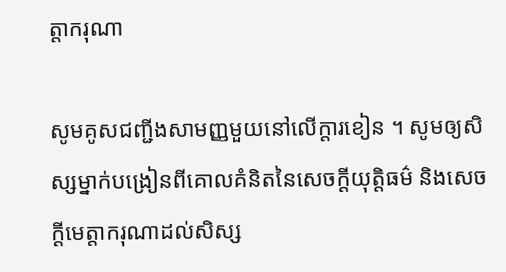ត្តាករុណា

សូមគូសជញ្ជីងសាមញ្ញមួយនៅលើក្ដារខៀន ។ សូមឲ្យសិស្សម្នាក់បង្រៀនពីគោលគំនិតនៃសេចក្ដីយុត្តិធម៌ និងសេចក្ដីមេត្តាករុណាដល់សិស្ស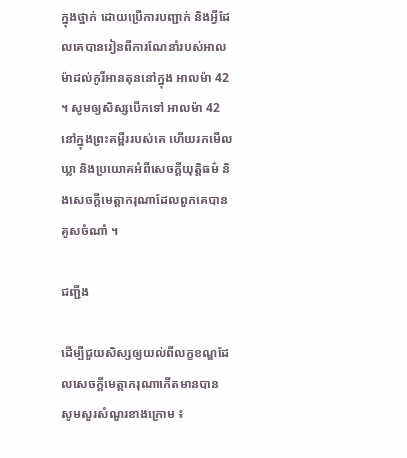ក្នុងថ្នាក់ ដោយប្រើការបញ្ជាក់ និងអ្វីដែលគេបានរៀនពីការណែនាំរបស់អាលម៉ាដល់កូរីអានតុននៅក្នុង អាលម៉ា 42 ។ សូមឲ្យសិស្សបើកទៅ អាលម៉ា 42 នៅក្នុងព្រះគម្ពីររបស់គេ ហើយរកមើលឃ្លា និងប្រយោគអំពីសេចក្ដីយុត្តិធម៌ និងសេចក្ដីមេត្តាករុណាដែលពួកគេបានគូសចំណាំ ។

ជញ្ជីង

ដើម្បីជួយសិស្សឲ្យយល់ពីលក្ខខណ្ឌដែលសេចក្ដីមេត្តាករុណាកើតមានបាន សូមសួរសំណួរខាងក្រោម ៖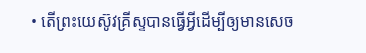• តើព្រះយេស៊ូវគ្រីស្ទបានធ្វើអ្វីដើម្បីឲ្យមានសេច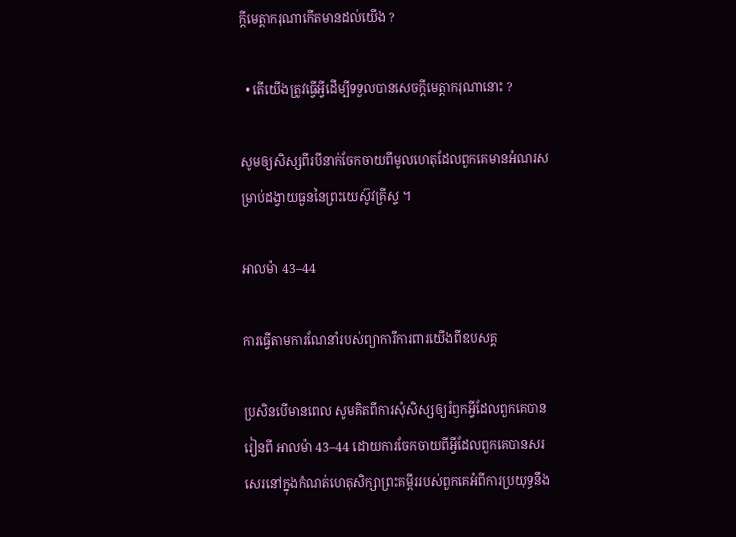ក្ដីមេត្តាករុណាកើតមានដល់យើង ?

  • តើយើងត្រូវធ្វើអ្វីដើម្បីទទួលបានសេចក្ដីមេត្តាករុណានោះ ?

សូមឲ្យសិស្សពីរបីនាក់ចែកចាយពីមូលហេតុដែលពួកគេមានអំណរសម្រាប់ដង្វាយធួននៃព្រះយេស៊ូវគ្រីស្ទ ។

អាលម៉ា 43–44

ការធ្វើតាមការណែនាំរបស់ព្យាការីការពារយើងពីឧបសគ្គ

ប្រសិនបើមានពេល សូមគិតពីការសុំសិស្សឲ្យរំឭកអ្វីដែលពួកគេបានរៀនពី អាលម៉ា 43–44 ដោយការចែកចាយពីអ្វីដែលពួកគេបានសរសេរនៅក្នុងកំណត់ហេតុសិក្សាព្រះគម្ពីររបស់ពួកគេអំពីការប្រយុទ្ធនឹង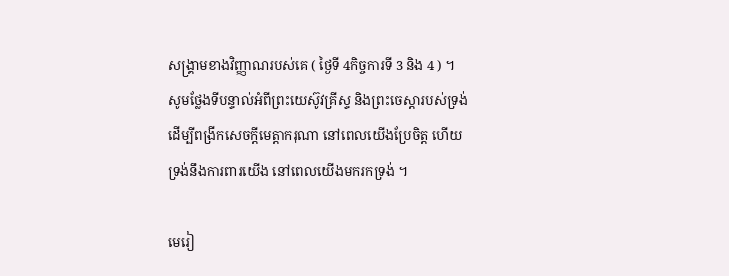សង្គ្រាមខាងវិញ្ញាណរបស់គេ ( ថ្ងៃទី 4កិច្ចការទី 3 និង 4 ) ។ សូមថ្លែងទីបន្ទាល់អំពីព្រះយេស៊ូវគ្រីស្ទ និងព្រះចេស្ដារបស់ទ្រង់ដើម្បីពង្រីកសេចក្ដីមេត្តាករុណា នៅពេលយើងប្រែចិត្ត ហើយទ្រង់នឹងការពារយើង នៅពេលយើងមករកទ្រង់ ។

មេរៀ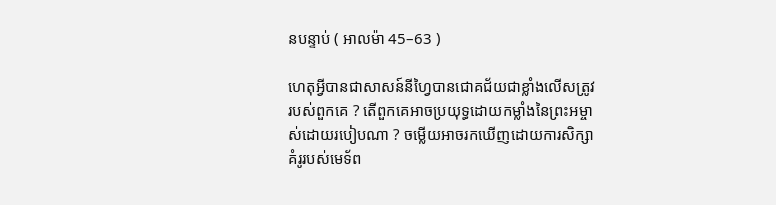នបន្ទាប់ ( អាលម៉ា 45–63 )

ហេតុអ្វីបានជាសាសន៍នីហ្វៃបានជោគជ័យជាខ្លាំងលើសត្រូវរបស់ពួកគេ ? តើពួកគេអាចប្រយុទ្ធដោយកម្លាំងនៃព្រះអម្ចាស់ដោយរបៀបណា ? ចម្លើយអាចរកឃើញដោយការសិក្សាគំរូរបស់មេទ័ព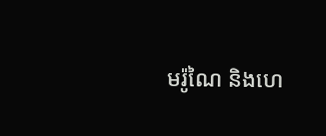មរ៉ូណៃ និងហេ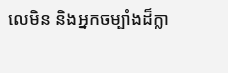លេមិន និងអ្នកចម្បាំងដ៏ក្លា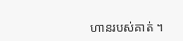ហានរបស់គាត់ ។